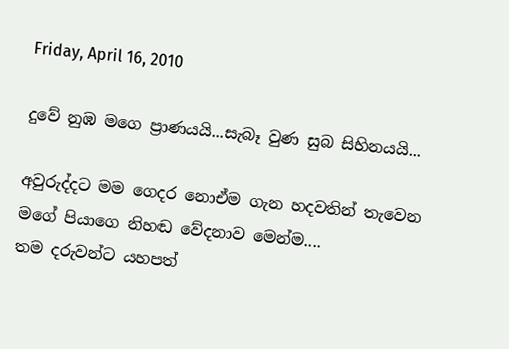Friday, April 16, 2010

දුවේ නුඹ මගෙ ප්‍රාණයයි...සැබෑ වුණ සුබ සිහිනයයි...

අවුරුද්දට මම ගෙදර නොඒම ගැන හදවතින් තැවෙන මගේ පියාගෙ නිහඬ වේදනාව මෙන්ම....
තම දරුවන්ට යහපත්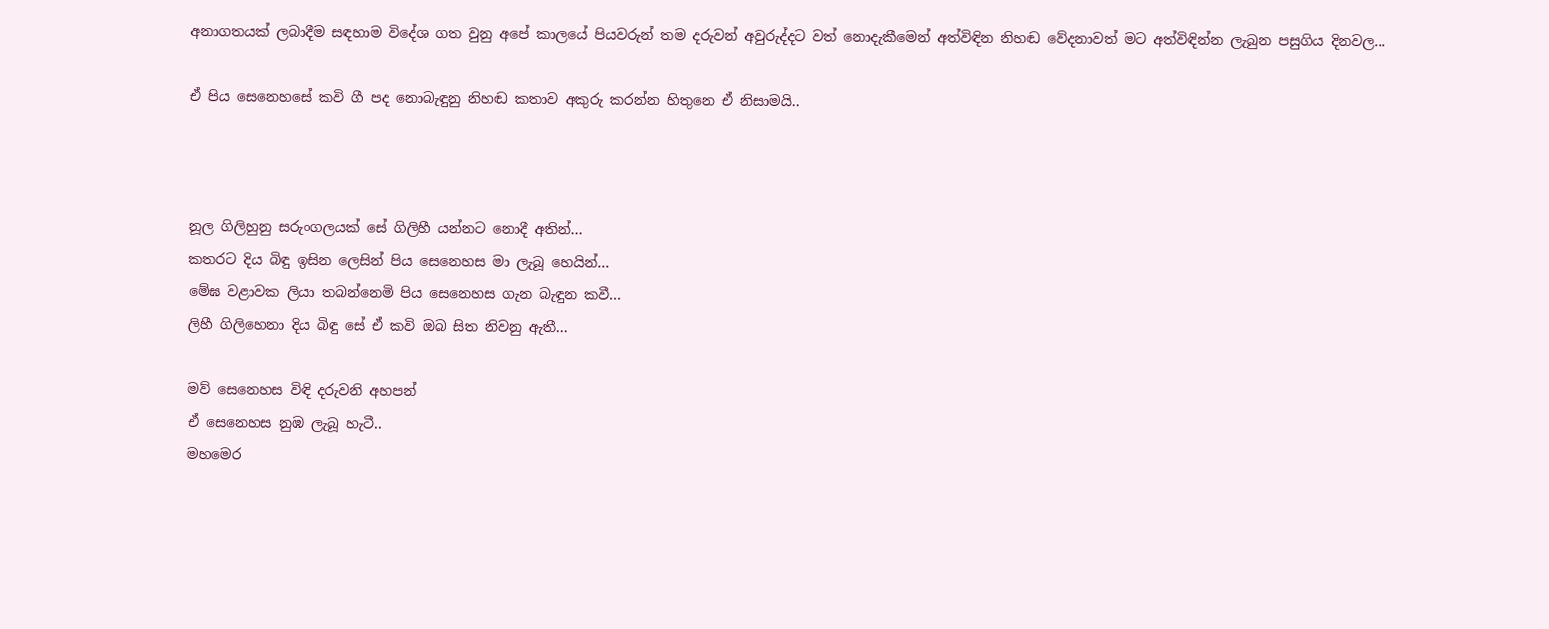අනාගතයක් ලබාදීම සඳහාම විදේශ ගත වුනු අපේ කාලයේ පියවරුන් තම දරුවන් අවුරුද්දට වත් නොදැකීමෙන් අත්විඳින නිහඬ වේදනාවත් මට අත්විඳින්න ලැබුන පසුගිය දිනවල...

ඒ පිය සෙනෙහසේ කවි ගී පද නොබැඳුනු නිහඬ කතාව අකුරු කරන්න හිතුනෙ ඒ නිසාමයි..



නූල ගිලිහුනු සරුංගලයක් සේ ගිලිහී යන්නට නොදී අතින්...
කතරට දිය බිඳු ඉසින ලෙසින් පිය සෙනෙහස මා ලැබූ හෙයින්...
මේඝ වළාවක ලියා තබන්නෙමි පිය සෙනෙහස ගැන බැඳුන කවී...
ලිහී ගිලිහෙනා දිය බිඳු සේ ඒ කවි ඔබ සිත නිවනු ඇතී...

මව් සෙනෙහස විඳි දරුවනි අහපන්
ඒ සෙනෙහස නුඹ ලැබූ හැටී..
මහමෙර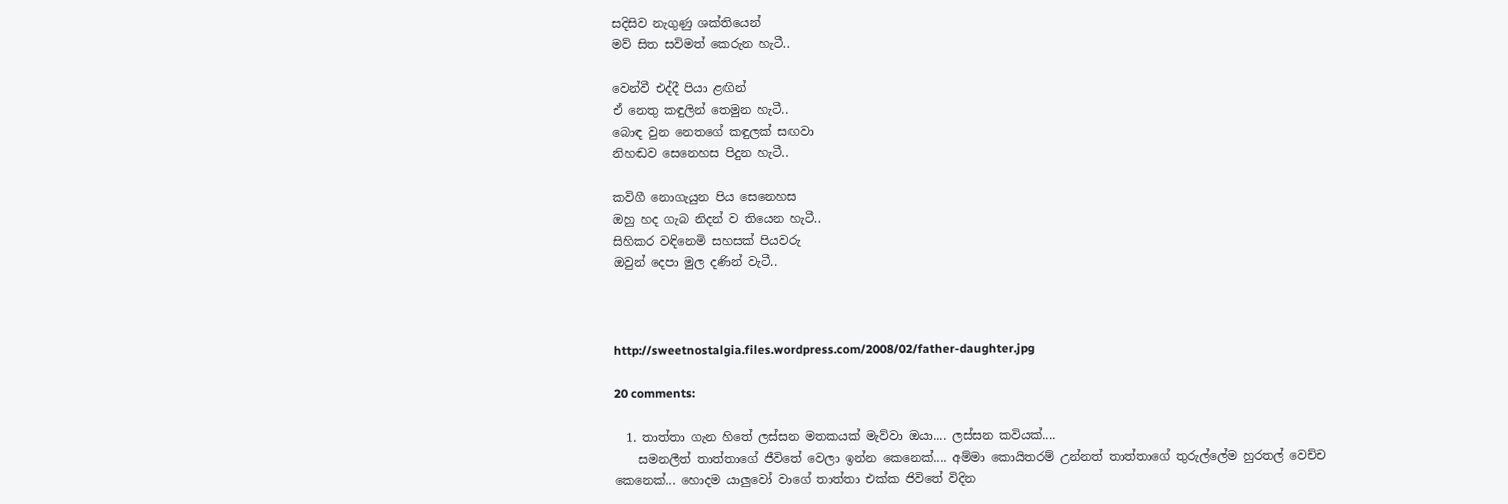සදිසිව නැගුණු ශක්තියෙන්
මව් සිත සවිමත් කෙරුන හැටී..

වෙන්වී එද්දී පියා ළඟින්
ඒ නෙතු කඳුලින් තෙමුන හැටී..
බොඳ වුන නෙතගේ කඳුලක් සඟවා
නිහඬව සෙනෙහස පිදුන හැටී..

කවිගී නොගැයුන පිය සෙනෙහස
ඔහු හද ගැබ නිදන් ව තියෙන හැටී..
සිහිකර වඳිනෙමි සහසක් පියවරු
ඔවුන් දෙපා මුල දණින් වැටී..



http://sweetnostalgia.files.wordpress.com/2008/02/father-daughter.jpg

20 comments:

  1. තාත්තා ගැන හිතේ ලස්සන මතකයක් මැව්වා ඔයා.... ලස්සන කවියක්....
    සමනලීත් තාත්තාගේ ජීවිතේ වෙලා ඉන්න කෙනෙක්.... අම්මා කොයිතරම් උන්නත් තාත්තාගේ තුරුල්ලේම හුරතල් වෙච්ච කෙනෙක්... හොදම යාලුවෝ වාගේ තාත්තා එක්ක ජිවිතේ විදින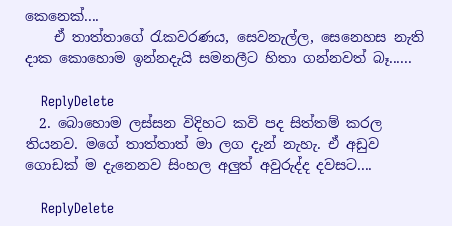කෙනෙක්....
    ඒ තාත්තාගේ රැකවරණය, සෙවනැල්ල, සෙනෙහස නැති දාක කොහොම ඉන්නදැයි සමනලීට හිතා ගන්නවත් බෑ......

    ReplyDelete
  2. බොහොම ලස්සන විදිහට කවි පද සිත්තම් කරල තියනව. මගේ තාත්තාත් මා ලග දැන් නැහැ. ඒ අඩුව ගොඩක් ම දැනෙනව සිංහල අලුත් අවුරුද්ද දවසට....

    ReplyDelete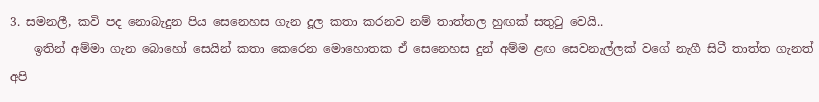3. සමනලී, කවි පද නොබැදුන පිය සෙනෙහස ගැන දූල කතා කරනව නම් තාත්තල හුඟක් සතු‍ටු වෙයි..
    ඉතින් අම්මා ගැන බොහෝ සෙයින් කතා කෙරෙන මොහොතක ඒ සෙනෙහස දුන් අම්ම ළඟ සෙවනැල්ලක් වගේ නැගී සිටී තාත්ත ගැනත් අපි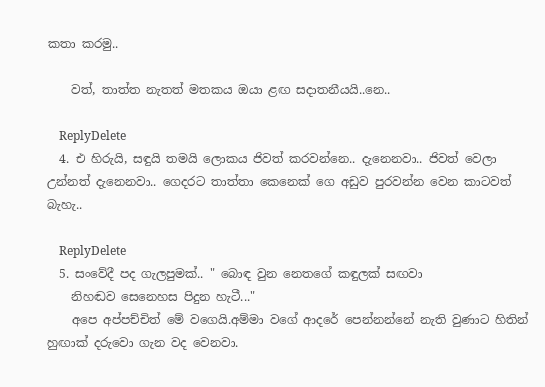කතා කරමු..

    වත්, තාත්ත නැතත් මතකය ඔයා ළඟ සදාතනීයයි..නෙ..

    ReplyDelete
  4. එ හිරුයි, සඳුයි තමයි ලොකය ජිවත් කරවන්නෙ.. දැනෙනවා.. ජිවත් වෙලා උන්නත් දැනෙනවා.. ගෙදරට තාත්තා කෙනෙක් ගෙ අඩුව පුරවන්න වෙන කාටවත් බැහැ..

    ReplyDelete
  5. සංවේදී පද ගැලපුමක්.. " බොඳ වුන නෙතගේ කඳුලක් සඟවා
    නිහඬව සෙනෙහස පිදුන හැටී..."
    අපෙ අප්පච්චිත් මේ වගෙයි.අම්මා වගේ ආදරේ පෙන්නන්නේ නැති වුණාට හිතින් හුඟාක් දරුවො ගැන වද වෙනවා.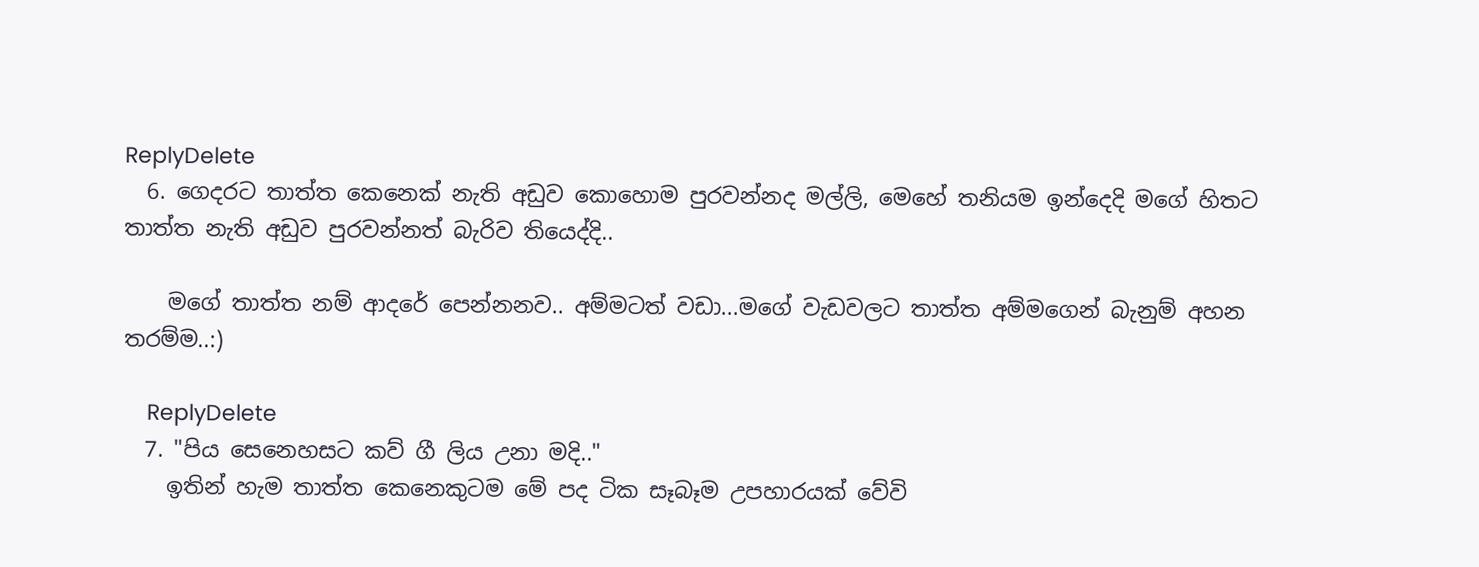ReplyDelete
  6. ගෙදරට තාත්ත කෙනෙක් නැති අඩුව කොහොම පුරවන්නද මල්ලි, මෙහේ තනියම ඉන්දෙදි මගේ හිතට තාත්ත නැති අඩුව පුරවන්නත් බැරිව තියෙද්දි..

    මගේ තාත්ත නම් ආදරේ පෙන්නනව.. අම්මටත් වඩා...මගේ වැඩවලට තාත්ත අම්මගෙන් බැනුම් අහන තරම්ම..:)

    ReplyDelete
  7. "පිය සෙනෙහසට කව් ගී ලිය උනා මදි.."
    ඉතින් හැම තාත්ත කෙනෙකුටම මේ පද ටික සෑබෑම උපහාරයක් වේවි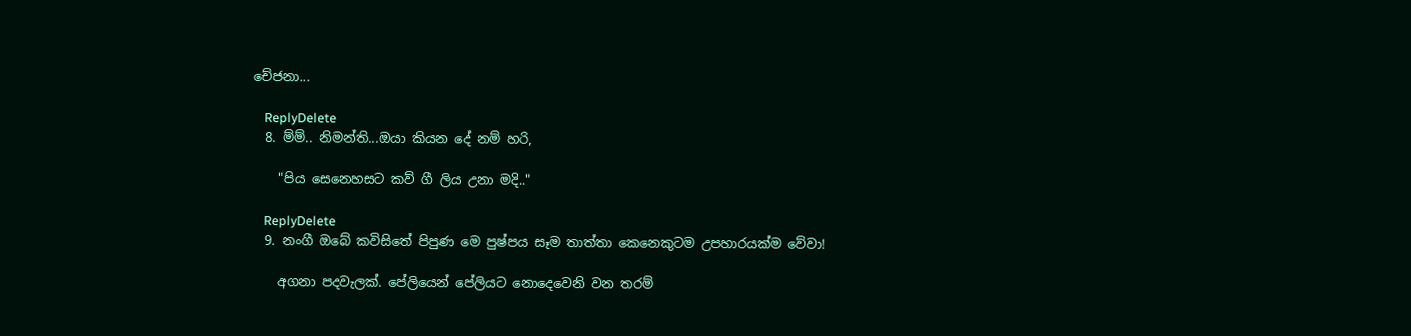චේජනා...

    ReplyDelete
  8. ම්ම්.. නිමන්ති...ඔයා කියන දේ නම් හරි,

    "පිය සෙනෙහසට කව් ගී ලිය උනා මදි.."

    ReplyDelete
  9. නංගී ඔබේ කවිසිතේ පිපුණ මෙ පුෂ්පය සෑම තාත්තා කෙනෙකුටම උපහාරයක්ම වේවා!

    අගනා පදවැලක්. පේලියෙන් පේලියට නොදෙවෙනි වන තරම්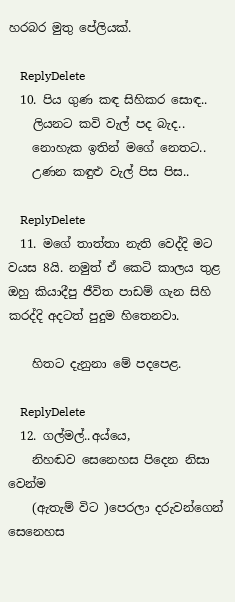හරබර මුතු පේලියක්.

    ReplyDelete
  10. පිය ගුණ කඳ සිහිකර සොඳ..
    ලියනට කවි වැල් පද බැද..
    නොහැක ඉතින් මගේ නෙතට..
    උණන කඳුළු වැල් පිස පිස..

    ReplyDelete
  11. මගේ තාත්තා නැති වෙද්දි මට වයස 8යි. නමුත් ඒ කෙටි කාලය තුළ ඔහු කියාදීපු ජීවිත පාඩම් ගැන සිහි කරද්දි අදටත් පුදුම හිතෙනවා.

    හිතට දැනුනා මේ පදපෙළ.

    ReplyDelete
  12. ගල්මල්..අය්යෙ,
    නිහඬව සෙනෙහස පිදෙන නිසා වෙන්ම
    (ඇතැම් විට )පෙරලා දරුවන්ගෙන් සෙනෙහස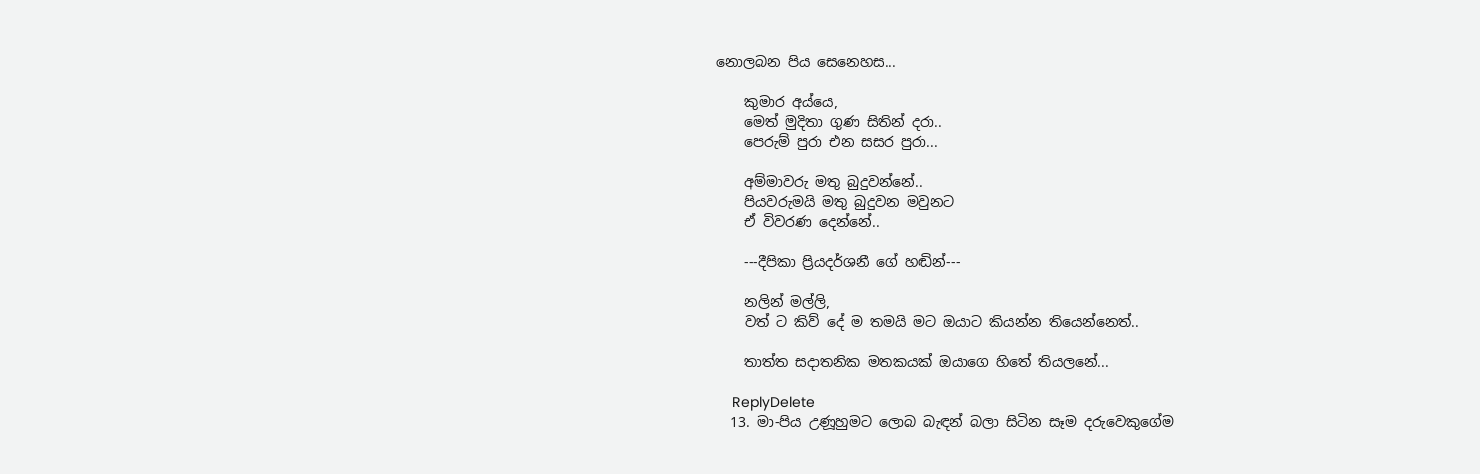නොලබන පිය සෙනෙහස...

    කුමාර අය්යෙ,
    මෙත් මුදිතා ගුණ සිතින් දරා..
    පෙරුම් පුරා එන සසර පුරා...

    අම්මාවරු මතු බුදුවන්නේ..
    පියවරුමයි මතු බුදුවන මවුනට
    ඒ විවරණ දෙන්නේ..

    ---දීපිකා ප්‍රියදර්ශනී ගේ හඬින්---

    නලින් මල්ලි,
    වත් ට කිව් දේ ම තමයි මට ඔයාට කියන්න තියෙන්නෙත්..

    තාත්ත සදාතනික මතකයක් ඔයාගෙ හිතේ තියලනේ...

    ReplyDelete
  13. මා-පිය උණූහුමට ලොබ බැඳන් බලා සිටින සෑම දරුවෙකුගේම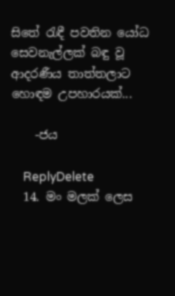සිතේ රැඳී පවතින යෝධ සෙවනැල්ලක් බඳු වූ ආදරණීය තාත්තලාට හොඳම උපහාරයක්...

    -ජය

    ReplyDelete
  14. මං මලක් ලෙස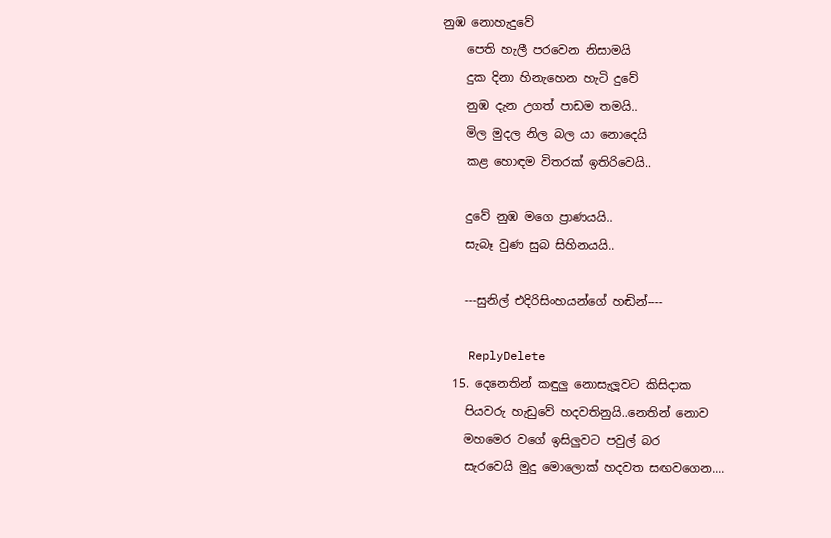නුඹ නොහැදුවේ
    පෙති හැලී පරවෙන නිසාමයි
    දුක දිනා හිනැහෙන හැටි දුවේ
    නුඹ දැන උගත් පාඩම තමයි..
    මිල මුදල නිල බල යා නොදෙයි
    කළ හොඳම විතරක් ඉතිරිවෙයි..

    දුවේ නුඹ මගෙ ප්‍රාණයයි..
    සැබෑ වුණ සුබ සිහිනයයි..

    ---සුනිල් එදිරිසිංහයන්ගේ හඬින්----

    ReplyDelete
  15. දෙනෙතින් කඳුලු නොසැලූවට කිසිදාක
    පියවරු හැඩුවේ හදවතිනුයි..නෙතින් නොව
    මහමෙර වගේ ඉසිලුවට පවුල් බර
    සැරවෙයි මුදු මොලොක් හදවත සඟවගෙන....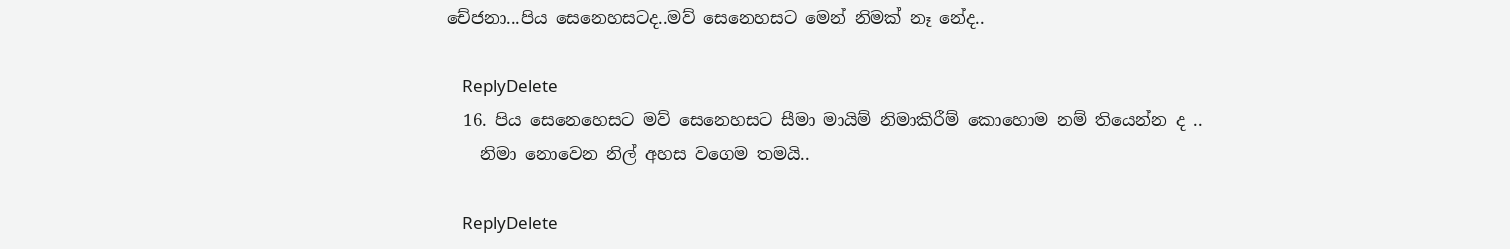චේජනා...පිය සෙනෙහසටද..මව් සෙනෙහසට මෙන් නිමක් නෑ නේද..

    ReplyDelete
  16. පිය සෙනෙහෙසට මව් සෙනෙහසට සීමා මායිම් නිමාකිරීම් කොහොම නම් තියෙන්න ද ..
    නිමා නොවෙන නිල් අහස වගෙම තමයි..

    ReplyDelete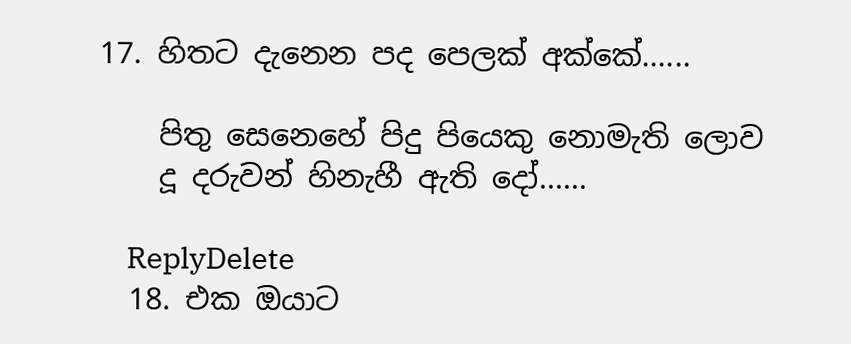17. හිතට දැනෙන පද පෙලක් අක්කේ......

    පිතු සෙනෙහේ පිදු පියෙකු නොමැති ලොව
    දූ දරුවන් හිනැහී ඇති දෝ......

    ReplyDelete
  18. එක ඔයාට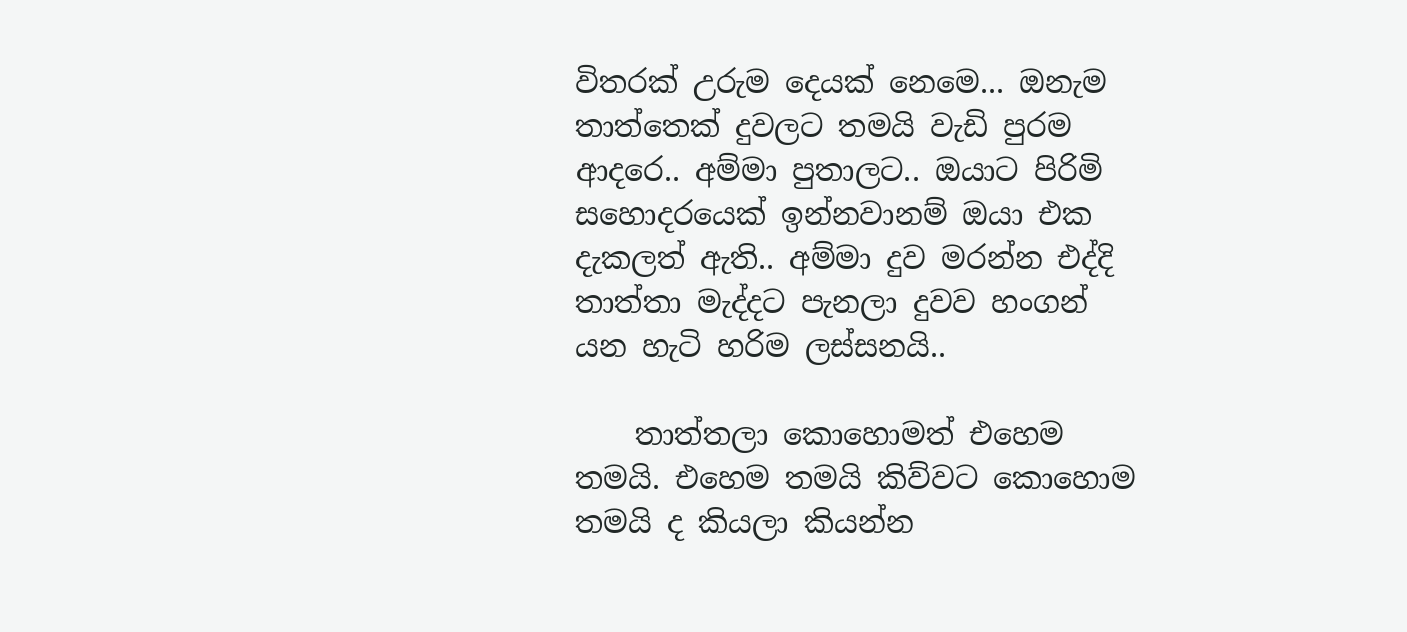විතරක් උරුම දෙයක් නෙමෙ... ඔනැම තාත්තෙක් දුවලට තමයි වැඩි පුරම ආදරෙ.. අම්මා පුතාලට.. ඔයාට පිරිමි සහොදරයෙක් ඉන්නවානම් ඔයා එක දැකලත් ඇති.. අම්මා දුව මරන්න එද්දි තාත්තා මැද්දට පැනලා දුවව හංගන් යන හැටි හරිම ලස්සනයි..

    තාත්තලා කොහොමත් එහෙම තමයි. එහෙම තමයි කිව්වට කොහොම තමයි ද කියලා කියන්න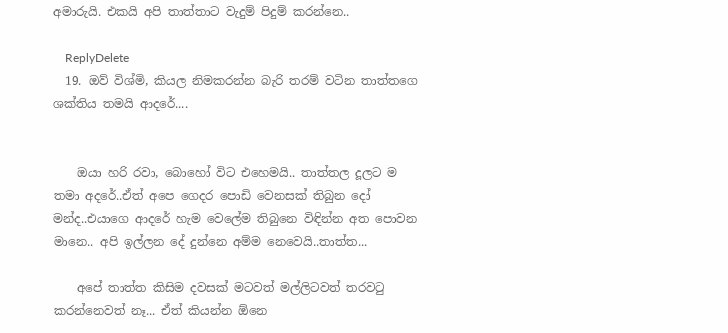අමාරුයි. එකයි අපි තාත්තාට වැදුම් පිදුම් කරන්නෙ..

    ReplyDelete
  19. ඔව් විශ්මි, කියල නිමකරන්න බැරි තරම් වටින තාත්තගෙ ශක්තිය තමයි ආදරේ....


    ඔයා හරි රවා, බොහෝ විට එහෙමයි.. තාත්තල දූලට ම තමා අදරේ..ඒත් අපෙ ගෙදර පොඩි වෙනසක් තිබුන දෝ මන්ද..එයාගෙ ආදරේ හැම වෙලේම තිබුනෙ විඳින්න අත පොවන මානෙ.. අපි ඉල්ලන දේ දුන්නෙ අම්ම නෙවෙයි..තාත්ත...

    අපේ තාත්ත කිසිම දවසක් මටවත් මල්ලිටවත් තරව‍ටු කරන්නෙවත් නෑ... ඒත් කියන්න ඕනෙ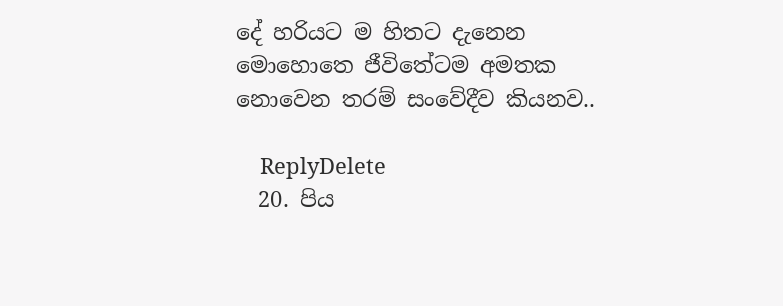දේ හරියට ම හිතට දැනෙන මොහොතෙ ජීවිතේටම අමතක නොවෙන තරම් සංවේදීව කියනව..

    ReplyDelete
  20. පිය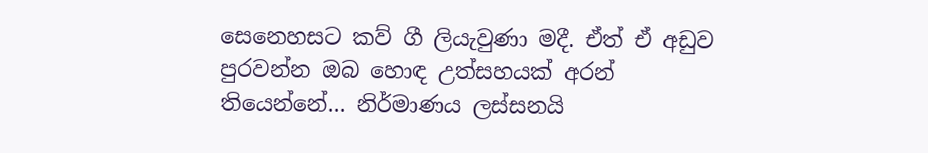සෙනෙහසට කව් ගී ලියැවුණා මදී. ඒත් ඒ අඩුව පුරවන්න ඔබ හොඳ උත්සහයක් අරන් තියෙන්නේ... නිර්මාණය ලස්සනයි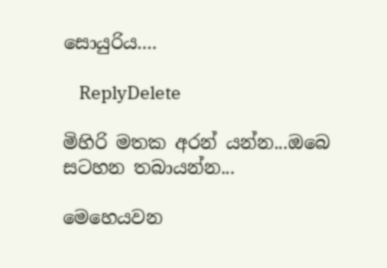සොයුරිය....

    ReplyDelete

මිහිරි මතක අරන් යන්න...ඔබෙ සටහන තබායන්න...

මෙහෙයවන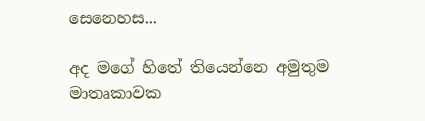සෙනෙහස...

අද මගේ හිතේ තියෙන්නෙ අමුතුම මාතෘකාවක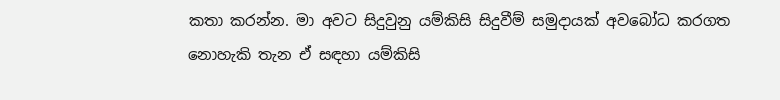කතා කරන්න. මා අවට සිදුවුනු යම්කිසි සිදුවීම් සමුදායක් අවබෝධ කරගත නොහැකි තැන ඒ සඳහා යම්කිසි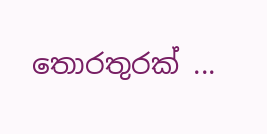තොරතුරක් ...